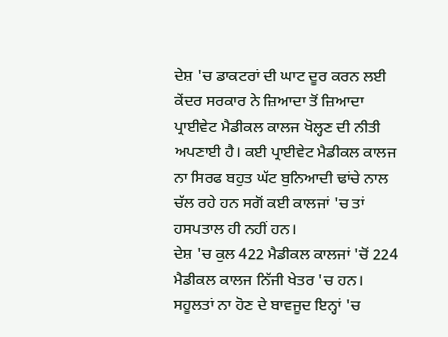ਦੇਸ਼ 'ਚ ਡਾਕਟਰਾਂ ਦੀ ਘਾਟ ਦੂਰ ਕਰਨ ਲਈ ਕੇਂਦਰ ਸਰਕਾਰ ਨੇ ਜ਼ਿਆਦਾ ਤੋਂ ਜ਼ਿਆਦਾ ਪ੍ਰਾਈਵੇਟ ਮੈਡੀਕਲ ਕਾਲਜ ਖੋਲ੍ਹਣ ਦੀ ਨੀਤੀ ਅਪਣਾਈ ਹੈ। ਕਈ ਪ੍ਰਾਈਵੇਟ ਮੈਡੀਕਲ ਕਾਲਜ ਨਾ ਸਿਰਫ ਬਹੁਤ ਘੱਟ ਬੁਨਿਆਦੀ ਢਾਂਚੇ ਨਾਲ ਚੱਲ ਰਹੇ ਹਨ ਸਗੋਂ ਕਈ ਕਾਲਜਾਂ 'ਚ ਤਾਂ ਹਸਪਤਾਲ ਹੀ ਨਹੀਂ ਹਨ।
ਦੇਸ਼ 'ਚ ਕੁਲ 422 ਮੈਡੀਕਲ ਕਾਲਜਾਂ 'ਚੋਂ 224 ਮੈਡੀਕਲ ਕਾਲਜ ਨਿੱਜੀ ਖੇਤਰ 'ਚ ਹਨ। ਸਹੂਲਤਾਂ ਨਾ ਹੋਣ ਦੇ ਬਾਵਜੂਦ ਇਨ੍ਹਾਂ 'ਚ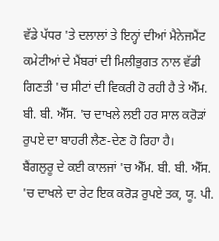ਵੱਡੇ ਪੱਧਰ 'ਤੇ ਦਲਾਲਾਂ ਤੇ ਇਨ੍ਹਾਂ ਦੀਆਂ ਮੈਨੇਜਮੈਂਟ ਕਮੇਟੀਆਂ ਦੇ ਮੈਂਬਰਾਂ ਦੀ ਮਿਲੀਭੁਗਤ ਨਾਲ ਵੱਡੀ ਗਿਣਤੀ 'ਚ ਸੀਟਾਂ ਦੀ ਵਿਕਰੀ ਹੋ ਰਹੀ ਹੈ ਤੇ ਐੱਮ. ਬੀ. ਬੀ. ਐੱਸ. 'ਚ ਦਾਖਲੇ ਲਈ ਹਰ ਸਾਲ ਕਰੋੜਾਂ ਰੁਪਏ ਦਾ ਬਾਹਰੀ ਲੈਣ-ਦੇਣ ਹੋ ਰਿਹਾ ਹੈ।
ਬੈਂਗਲੁਰੂ ਦੇ ਕਈ ਕਾਲਜਾਂ 'ਚ ਐੱਮ. ਬੀ. ਬੀ. ਐੱਸ. 'ਚ ਦਾਖਲੇ ਦਾ ਰੇਟ ਇਕ ਕਰੋੜ ਰੁਪਏ ਤਕ, ਯੂ. ਪੀ.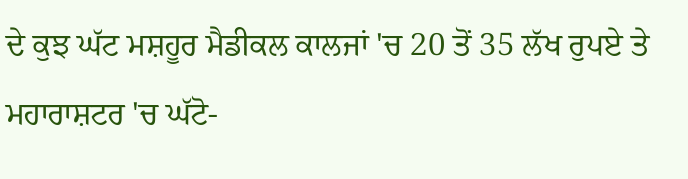ਦੇ ਕੁਝ ਘੱਟ ਮਸ਼ਹੂਰ ਮੈਡੀਕਲ ਕਾਲਜਾਂ 'ਚ 20 ਤੋਂ 35 ਲੱਖ ਰੁਪਏ ਤੇ ਮਹਾਰਾਸ਼ਟਰ 'ਚ ਘੱਟੋ-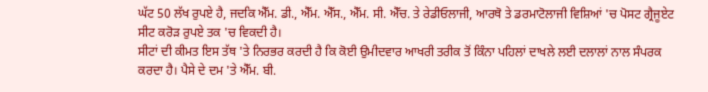ਘੱਟ 50 ਲੱਖ ਰੁਪਏ ਹੈ, ਜਦਕਿ ਐੱਮ. ਡੀ., ਐੱਮ. ਐੱਸ., ਐੱਮ. ਸੀ. ਐੱਚ. ਤੇ ਰੇਡੀਓਲਾਜੀ, ਆਰਥੋ ਤੇ ਡਰਮਾਟੋਲਾਜੀ ਵਿਸ਼ਿਆਂ 'ਚ ਪੋਸਟ ਗ੍ਰੈਜੂਏਟ ਸੀਟ ਕਰੋੜ ਰੁਪਏ ਤਕ 'ਚ ਵਿਕਦੀ ਹੈ।
ਸੀਟਾਂ ਦੀ ਕੀਮਤ ਇਸ ਤੱਥ 'ਤੇ ਨਿਰਭਰ ਕਰਦੀ ਹੈ ਕਿ ਕੋਈ ਉਮੀਦਵਾਰ ਆਖਰੀ ਤਰੀਕ ਤੋਂ ਕਿੰਨਾ ਪਹਿਲਾਂ ਦਾਖਲੇ ਲਈ ਦਲਾਲਾਂ ਨਾਲ ਸੰਪਰਕ ਕਰਦਾ ਹੈ। ਪੈਸੇ ਦੇ ਦਮ 'ਤੇ ਐੱਮ. ਬੀ.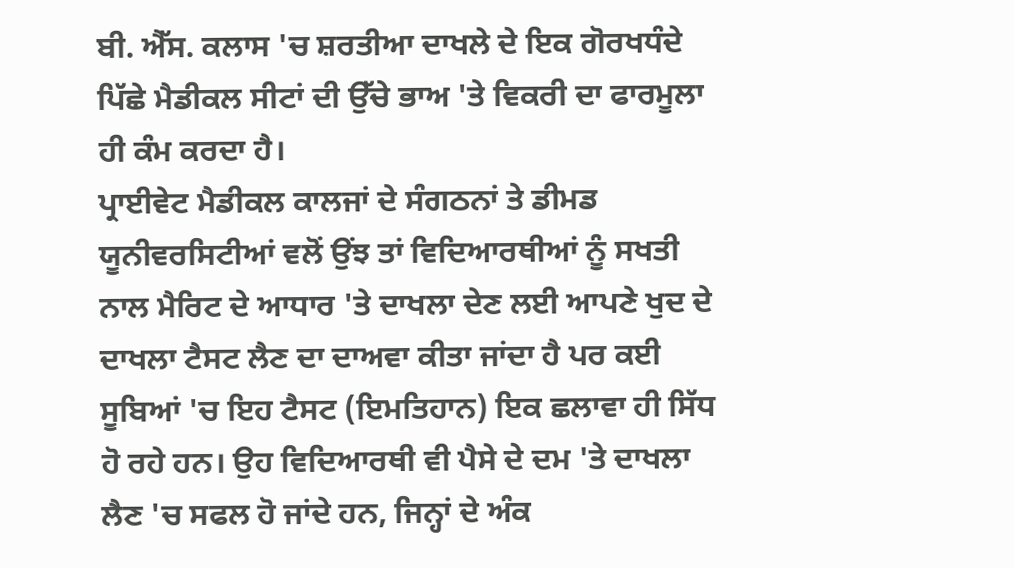ਬੀ. ਐੱਸ. ਕਲਾਸ 'ਚ ਸ਼ਰਤੀਆ ਦਾਖਲੇ ਦੇ ਇਕ ਗੋਰਖਧੰਦੇ ਪਿੱਛੇ ਮੈਡੀਕਲ ਸੀਟਾਂ ਦੀ ਉੱਚੇ ਭਾਅ 'ਤੇ ਵਿਕਰੀ ਦਾ ਫਾਰਮੂਲਾ ਹੀ ਕੰਮ ਕਰਦਾ ਹੈ।
ਪ੍ਰਾਈਵੇਟ ਮੈਡੀਕਲ ਕਾਲਜਾਂ ਦੇ ਸੰਗਠਨਾਂ ਤੇ ਡੀਮਡ ਯੂਨੀਵਰਸਿਟੀਆਂ ਵਲੋਂ ਉਂਝ ਤਾਂ ਵਿਦਿਆਰਥੀਆਂ ਨੂੰ ਸਖਤੀ ਨਾਲ ਮੈਰਿਟ ਦੇ ਆਧਾਰ 'ਤੇ ਦਾਖਲਾ ਦੇਣ ਲਈ ਆਪਣੇ ਖੁਦ ਦੇ ਦਾਖਲਾ ਟੈਸਟ ਲੈਣ ਦਾ ਦਾਅਵਾ ਕੀਤਾ ਜਾਂਦਾ ਹੈ ਪਰ ਕਈ ਸੂਬਿਆਂ 'ਚ ਇਹ ਟੈਸਟ (ਇਮਤਿਹਾਨ) ਇਕ ਛਲਾਵਾ ਹੀ ਸਿੱਧ ਹੋ ਰਹੇ ਹਨ। ਉਹ ਵਿਦਿਆਰਥੀ ਵੀ ਪੈਸੇ ਦੇ ਦਮ 'ਤੇ ਦਾਖਲਾ ਲੈਣ 'ਚ ਸਫਲ ਹੋ ਜਾਂਦੇ ਹਨ, ਜਿਨ੍ਹਾਂ ਦੇ ਅੰਕ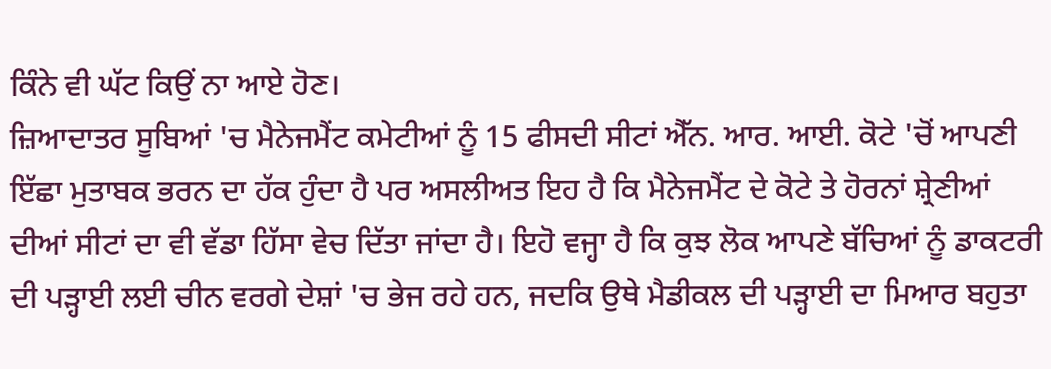ਕਿੰਨੇ ਵੀ ਘੱਟ ਕਿਉਂ ਨਾ ਆਏ ਹੋਣ।
ਜ਼ਿਆਦਾਤਰ ਸੂਬਿਆਂ 'ਚ ਮੈਨੇਜਮੈਂਟ ਕਮੇਟੀਆਂ ਨੂੰ 15 ਫੀਸਦੀ ਸੀਟਾਂ ਐੱਨ. ਆਰ. ਆਈ. ਕੋਟੇ 'ਚੋਂ ਆਪਣੀ ਇੱਛਾ ਮੁਤਾਬਕ ਭਰਨ ਦਾ ਹੱਕ ਹੁੰਦਾ ਹੈ ਪਰ ਅਸਲੀਅਤ ਇਹ ਹੈ ਕਿ ਮੈਨੇਜਮੈਂਟ ਦੇ ਕੋਟੇ ਤੇ ਹੋਰਨਾਂ ਸ਼੍ਰੇਣੀਆਂ ਦੀਆਂ ਸੀਟਾਂ ਦਾ ਵੀ ਵੱਡਾ ਹਿੱਸਾ ਵੇਚ ਦਿੱਤਾ ਜਾਂਦਾ ਹੈ। ਇਹੋ ਵਜ੍ਹਾ ਹੈ ਕਿ ਕੁਝ ਲੋਕ ਆਪਣੇ ਬੱਚਿਆਂ ਨੂੰ ਡਾਕਟਰੀ ਦੀ ਪੜ੍ਹਾਈ ਲਈ ਚੀਨ ਵਰਗੇ ਦੇਸ਼ਾਂ 'ਚ ਭੇਜ ਰਹੇ ਹਨ, ਜਦਕਿ ਉਥੇ ਮੈਡੀਕਲ ਦੀ ਪੜ੍ਹਾਈ ਦਾ ਮਿਆਰ ਬਹੁਤਾ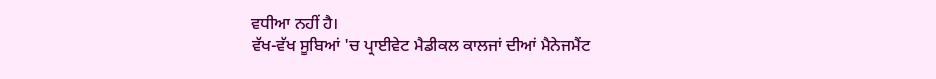ਵਧੀਆ ਨਹੀਂ ਹੈ।
ਵੱਖ-ਵੱਖ ਸੂਬਿਆਂ 'ਚ ਪ੍ਰਾਈਵੇਟ ਮੈਡੀਕਲ ਕਾਲਜਾਂ ਦੀਆਂ ਮੈਨੇਜਮੈਂਟ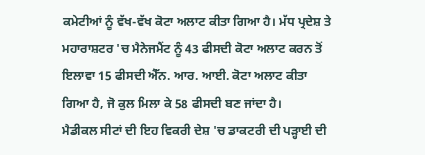ਕਮੇਟੀਆਂ ਨੂੰ ਵੱਖ-ਵੱਖ ਕੋਟਾ ਅਲਾਟ ਕੀਤਾ ਗਿਆ ਹੈ। ਮੱਧ ਪ੍ਰਦੇਸ਼ ਤੇ ਮਹਾਰਾਸ਼ਟਰ 'ਚ ਮੈਨੇਜਮੈਂਟ ਨੂੰ 43 ਫੀਸਦੀ ਕੋਟਾ ਅਲਾਟ ਕਰਨ ਤੋਂ ਇਲਾਵਾ 15 ਫੀਸਦੀ ਐੱਨ. ਆਰ. ਆਈ. ਕੋਟਾ ਅਲਾਟ ਕੀਤਾ ਗਿਆ ਹੈ, ਜੋ ਕੁਲ ਮਿਲਾ ਕੇ 58 ਫੀਸਦੀ ਬਣ ਜਾਂਦਾ ਹੈ।
ਮੈਡੀਕਲ ਸੀਟਾਂ ਦੀ ਇਹ ਵਿਕਰੀ ਦੇਸ਼ 'ਚ ਡਾਕਟਰੀ ਦੀ ਪੜ੍ਹਾਈ ਦੀ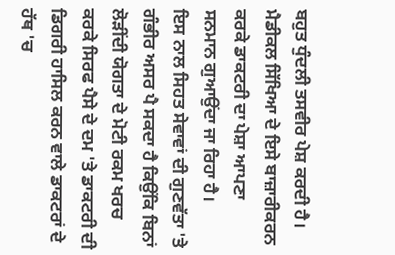ਬਹੁਤ ਧੁੰਦਲੀ ਤਸਵੀਰ ਪੇਸ਼ ਕਰਦੀ ਹੈ। ਮੈਡੀਕਲ ਸਿੱਖਿਆ ਦੇ ਇਸੇ ਬਾਜ਼ਾਰੀਕਰਨ ਕਰਕੇ ਡਾਕਟਰੀ ਦਾ ਪੇਸ਼ਾ ਆਪਣਾ ਸਨਮਾਨ ਗੁਆਉਂਦਾ ਜਾ ਰਿਹਾ ਹੈ।
ਇਸ ਨਾਲ ਸਿਹਤ ਸੇਵਾਵਾਂ ਦੀ ਗੁਣਵੱਤਾ 'ਤੇ ਗੰਭੀਰ ਅਸਰ ਪੈ ਸਕਦਾ ਹੈ ਕਿਉਂਕਿ ਬਿਨਾਂ ਲੋੜੀਂਦੀ ਯੋਗਤਾ ਦੇ ਮੋਟੀ ਰਕਮ ਖਰਚ ਕਰਕੇ ਸਿਰਫ ਪੈਸੇ ਦੇ ਦਮ 'ਤੇ ਡਾਕਟਰੀ ਦੀ ਡਿਗਰੀ ਹਾਸਿਲ ਕਰਨ ਵਾਲੇ ਡਾਕਟਰਾਂ ਦੇ ਹੱਥ 'ਚ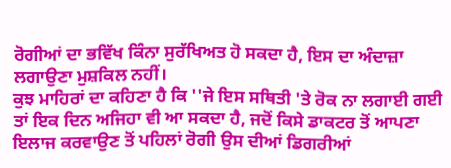ਰੋਗੀਆਂ ਦਾ ਭਵਿੱਖ ਕਿੰਨਾ ਸੁਰੱਖਿਅਤ ਹੋ ਸਕਦਾ ਹੈ, ਇਸ ਦਾ ਅੰਦਾਜ਼ਾ ਲਗਾਉਣਾ ਮੁਸ਼ਕਿਲ ਨਹੀਂ।
ਕੁਝ ਮਾਹਿਰਾਂ ਦਾ ਕਹਿਣਾ ਹੈ ਕਿ ''ਜੇ ਇਸ ਸਥਿਤੀ 'ਤੇ ਰੋਕ ਨਾ ਲਗਾਈ ਗਈ ਤਾਂ ਇਕ ਦਿਨ ਅਜਿਹਾ ਵੀ ਆ ਸਕਦਾ ਹੈ, ਜਦੋਂ ਕਿਸੇ ਡਾਕਟਰ ਤੋਂ ਆਪਣਾ ਇਲਾਜ ਕਰਵਾਉਣ ਤੋਂ ਪਹਿਲਾਂ ਰੋਗੀ ਉਸ ਦੀਆਂ ਡਿਗਰੀਆਂ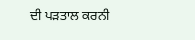ਦੀ ਪੜਤਾਲ ਕਰਨੀ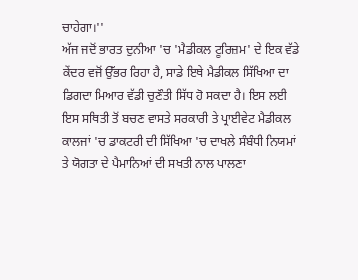ਚਾਹੇਗਾ।''
ਅੱਜ ਜਦੋਂ ਭਾਰਤ ਦੁਨੀਆ 'ਚ 'ਮੈਡੀਕਲ ਟੂਰਿਜ਼ਮ' ਦੇ ਇਕ ਵੱਡੇ ਕੇਂਦਰ ਵਜੋਂ ਉੱਭਰ ਰਿਹਾ ਹੈ, ਸਾਡੇ ਇਥੇ ਮੈਡੀਕਲ ਸਿੱਖਿਆ ਦਾ ਡਿਗਦਾ ਮਿਆਰ ਵੱਡੀ ਚੁਣੌਤੀ ਸਿੱਧ ਹੋ ਸਕਦਾ ਹੈ। ਇਸ ਲਈ ਇਸ ਸਥਿਤੀ ਤੋਂ ਬਚਣ ਵਾਸਤੇ ਸਰਕਾਰੀ ਤੇ ਪ੍ਰਾਈਵੇਟ ਮੈਡੀਕਲ ਕਾਲਜਾਂ 'ਚ ਡਾਕਟਰੀ ਦੀ ਸਿੱਖਿਆ 'ਚ ਦਾਖਲੇ ਸੰਬੰਧੀ ਨਿਯਮਾਂ ਤੇ ਯੋਗਤਾ ਦੇ ਪੈਮਾਨਿਆਂ ਦੀ ਸਖਤੀ ਨਾਲ ਪਾਲਣਾ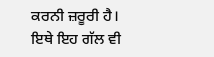ਕਰਨੀ ਜ਼ਰੂਰੀ ਹੈ।
ਇਥੇ ਇਹ ਗੱਲ ਵੀ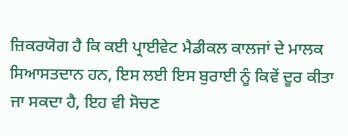ਜ਼ਿਕਰਯੋਗ ਹੈ ਕਿ ਕਈ ਪ੍ਰਾਈਵੇਟ ਮੈਡੀਕਲ ਕਾਲਜਾਂ ਦੇ ਮਾਲਕ ਸਿਆਸਤਦਾਨ ਹਨ, ਇਸ ਲਈ ਇਸ ਬੁਰਾਈ ਨੂੰ ਕਿਵੇਂ ਦੂਰ ਕੀਤਾ ਜਾ ਸਕਦਾ ਹੈ, ਇਹ ਵੀ ਸੋਚਣ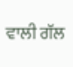ਵਾਲੀ ਗੱਲ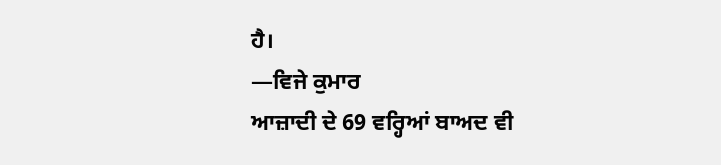ਹੈ।
—ਵਿਜੇ ਕੁਮਾਰ
ਆਜ਼ਾਦੀ ਦੇ 69 ਵਰ੍ਹਿਆਂ ਬਾਅਦ ਵੀ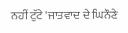ਨਹੀਂ ਟੁੱਟੇ 'ਜਾਤਵਾਦ ਦੇ ਘਿਨੌਣੇ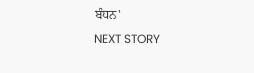ਬੰਧਨ'
NEXT STORY